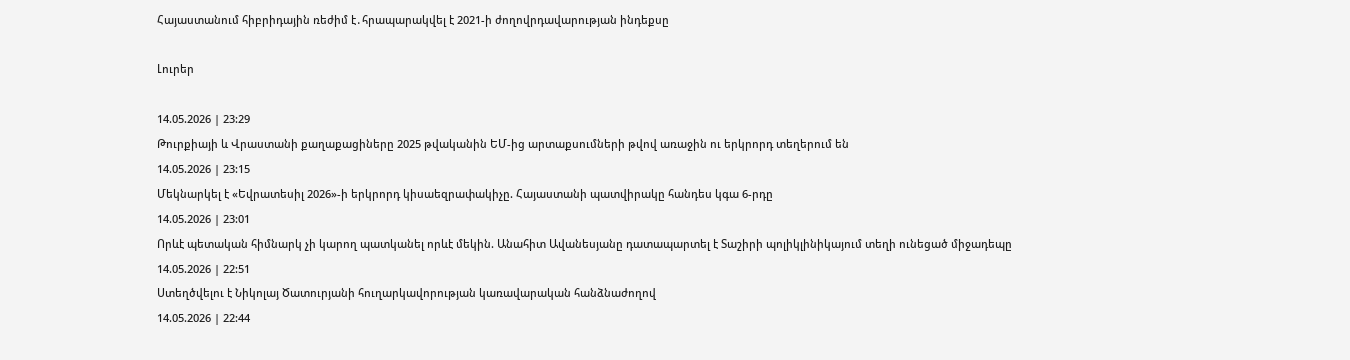Հայաստանում հիբրիդային ռեժիմ է․հրապարակվել է 2021-ի ժողովրդավարության ինդեքսը

Լուրեր

14.05.2026 | 23:29
Թուրքիայի և Վրաստանի քաղաքացիները 2025 թվականին ԵՄ-ից արտաքսումների թվով առաջին ու երկրորդ տեղերում են
14.05.2026 | 23:15
Մեկնարկել է «Եվրատեսիլ 2026»-ի երկրորդ կիսաեզրափակիչը. Հայաստանի պատվիրակը հանդես կգա 6-րդը
14.05.2026 | 23:01
Որևէ պետական հիմնարկ չի կարող պատկանել որևէ մեկին. Անահիտ Ավանեսյանը դատապարտել է Տաշիրի պոլիկլինիկայում տեղի ունեցած միջադեպը
14.05.2026 | 22:51
Ստեղծվելու է Նիկոլայ Ծատուրյանի հուղարկավորության կառավարական հանձնաժողով
14.05.2026 | 22:44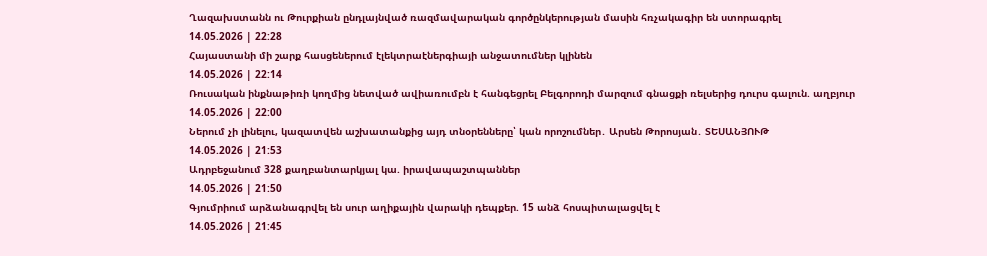Ղազախստանն ու Թուրքիան ընդլայնված ռազմավարական գործընկերության մասին հռչակագիր են ստորագրել
14.05.2026 | 22:28
Հայաստանի մի շարք հասցեներում էլեկտրաէներգիայի անջատումներ կլինեն
14.05.2026 | 22:14
Ռուսական ինքնաթիռի կողմից նետված ավիառումբն է հանգեցրել Բելգորոդի մարզում գնացքի ռելսերից դուրս գալուն. աղբյուր
14.05.2026 | 22:00
Ներում չի լինելու, կազատվեն աշխատանքից այդ տնօրենները՝ կան որոշումներ․ Արսեն Թորոսյան․ ՏԵՍԱՆՅՈՒԹ
14.05.2026 | 21:53
Ադրբեջանում 328 քաղբանտարկյալ կա. իրավապաշտպաններ
14.05.2026 | 21:50
Գյումրիում արձանագրվել են սուր աղիքային վարակի դեպքեր. 15 անձ հոսպիտալացվել է
14.05.2026 | 21:45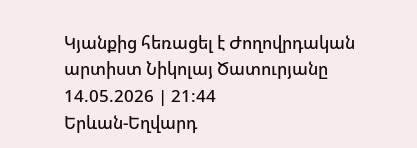Կյանքից հեռացել է Ժողովրդական արտիստ Նիկոլայ Ծատուրյանը
14.05.2026 | 21:44
Երևան-Եղվարդ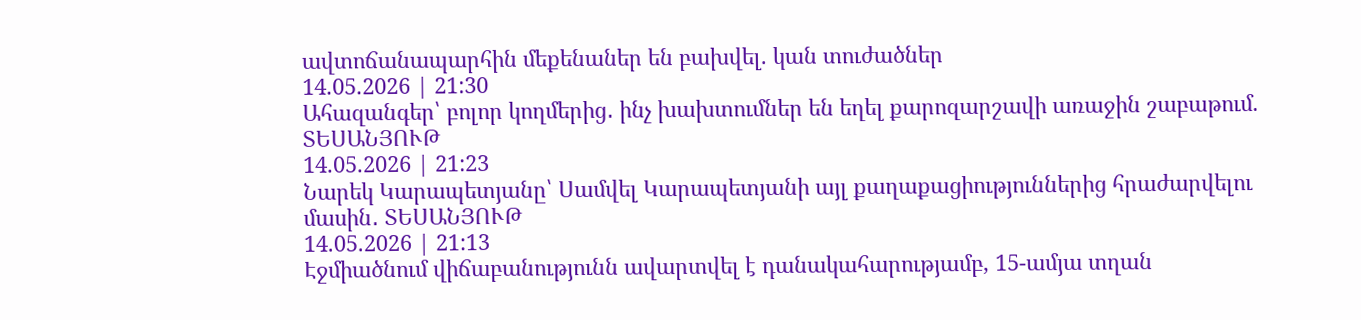ավտոճանապարհին մեքենաներ են բախվել. կան տուժածներ
14.05.2026 | 21:30
Ահազանգեր՝ բոլոր կողմերից․ ինչ խախտումներ են եղել քարոզարշավի առաջին շաբաթում. ՏԵՍԱՆՅՈՒԹ
14.05.2026 | 21:23
Նարեկ Կարապետյանը՝ Սամվել Կարապետյանի այլ քաղաքացիություններից հրաժարվելու մասին․ ՏԵՍԱՆՅՈՒԹ
14.05.2026 | 21:13
Էջմիածնում վիճաբանությունն ավարտվել է դանակահարությամբ, 15-ամյա տղան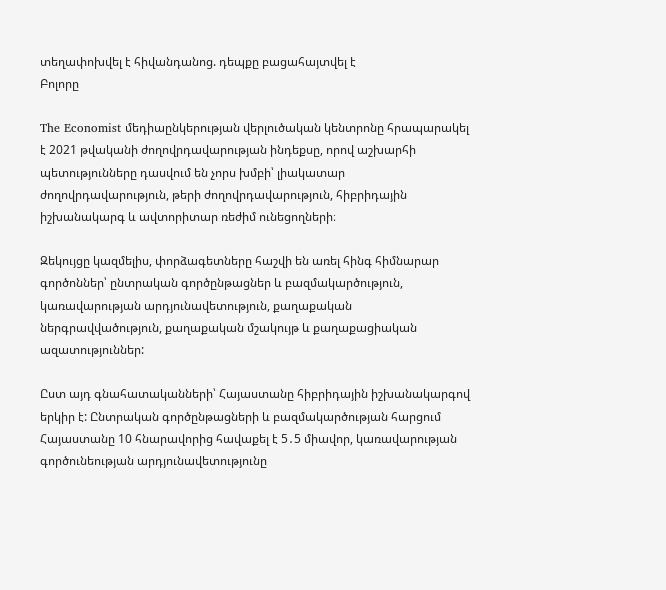տեղափոխվել է հիվանդանոց. դեպքը բացահայտվել է
Բոլորը

The Economist մեդիաընկերության վերլուծական կենտրոնը հրապարակել է 2021 թվականի ժողովրդավարության ինդեքսը, որով աշխարհի պետությունները դասվում են չորս խմբի՝ լիակատար ժողովրդավարություն, թերի ժողովրդավարություն, հիբրիդային իշխանակարգ և ավտորիտար ռեժիմ ունեցողների։

Զեկույցը կազմելիս, փորձագետները հաշվի են առել հինգ հիմնարար գործոններ՝ ընտրական գործընթացներ և բազմակարծություն, կառավարության արդյունավետություն, քաղաքական ներգրավվածություն, քաղաքական մշակույթ և քաղաքացիական ազատություններ:

Ըստ այդ գնահատականների՝ Հայաստանը հիբրիդային իշխանակարգով երկիր է: Ընտրական գործընթացների և բազմակարծության հարցում Հայաստանը 10 հնարավորից հավաքել է 5․5 միավոր, կառավարության գործունեության արդյունավետությունը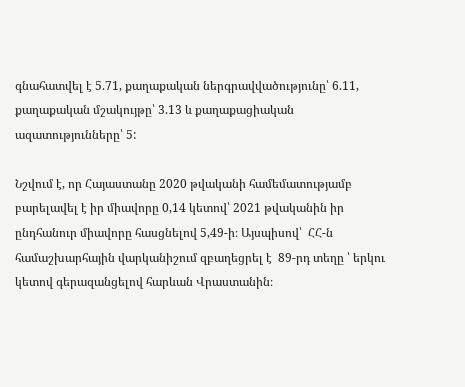գնահատվել է 5.71, քաղաքական ներգրավվածությունը՝ 6.11, քաղաքական մշակույթը՝ 3.13 և քաղաքացիական ազատությունները՝ 5:

Նշվում է, որ Հայաստանը 2020 թվականի համեմատությամբ բարելավել է իր միավորը 0,14 կետով՝ 2021 թվականին իր ընդհանուր միավորը հասցնելով 5,49-ի։ Այսպիսով՝  ՀՀ-ն համաշխարհային վարկանիշում զբաղեցրել է  89-րդ տեղը ՝ երկու կետով գերազանցելով հարևան Վրաստանին։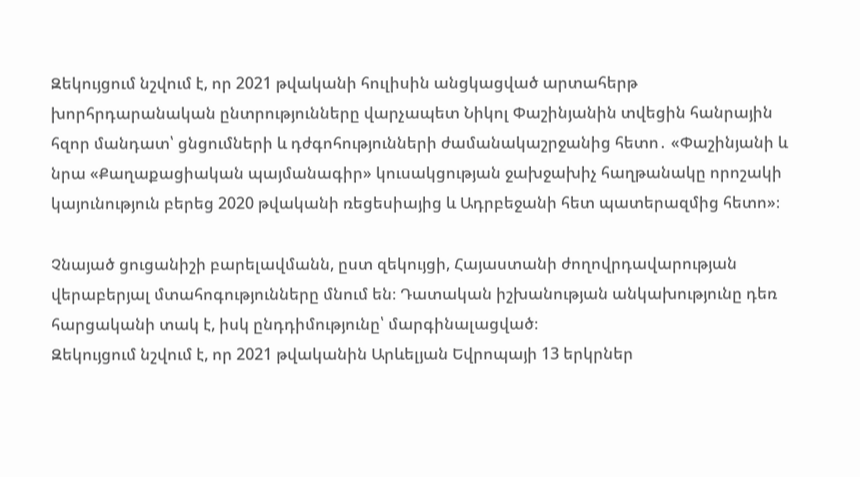Զեկույցում նշվում է, որ 2021 թվականի հուլիսին անցկացված արտահերթ խորհրդարանական ընտրությունները վարչապետ Նիկոլ Փաշինյանին տվեցին հանրային հզոր մանդատ՝ ցնցումների և դժգոհությունների ժամանակաշրջանից հետո․ «Փաշինյանի և նրա «Քաղաքացիական պայմանագիր» կուսակցության ջախջախիչ հաղթանակը որոշակի կայունություն բերեց 2020 թվականի ռեցեսիայից և Ադրբեջանի հետ պատերազմից հետո»։

Չնայած ցուցանիշի բարելավմանն, ըստ զեկույցի, Հայաստանի ժողովրդավարության վերաբերյալ մտահոգությունները մնում են։ Դատական իշխանության անկախությունը դեռ հարցականի տակ է, իսկ ընդդիմությունը՝ մարգինալացված։
Զեկույցում նշվում է, որ 2021 թվականին Արևելյան Եվրոպայի 13 երկրներ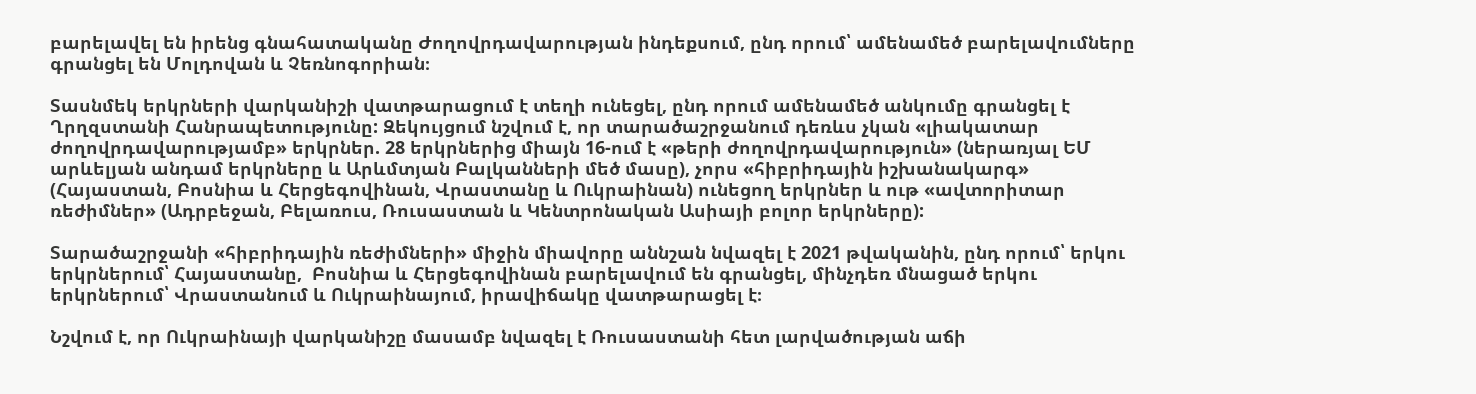բարելավել են իրենց գնահատականը Ժողովրդավարության ինդեքսում, ընդ որում՝ ամենամեծ բարելավումները գրանցել են Մոլդովան և Չեռնոգորիան։

Տասնմեկ երկրների վարկանիշի վատթարացում է տեղի ունեցել, ընդ որում ամենամեծ անկումը գրանցել է Ղրղզստանի Հանրապետությունը: Զեկույցում նշվում է, որ տարածաշրջանում դեռևս չկան «լիակատար ժողովրդավարությամբ» երկրներ. 28 երկրներից միայն 16-ում է «թերի ժողովրդավարություն» (ներառյալ ԵՄ արևելյան անդամ երկրները և Արևմտյան Բալկանների մեծ մասը), չորս «հիբրիդային իշխանակարգ» (Հայաստան, Բոսնիա և Հերցեգովինան, Վրաստանը և Ուկրաինան) ունեցող երկրներ և ութ «ավտորիտար ռեժիմներ» (Ադրբեջան, Բելառուս, Ռուսաստան և Կենտրոնական Ասիայի բոլոր երկրները):

Տարածաշրջանի «հիբրիդային ռեժիմների» միջին միավորը աննշան նվազել է 2021 թվականին, ընդ որում՝ երկու երկրներում՝ Հայաստանը,  Բոսնիա և Հերցեգովինան բարելավում են գրանցել, մինչդեռ մնացած երկու երկրներում՝ Վրաստանում և Ուկրաինայում, իրավիճակը վատթարացել է։

Նշվում է, որ Ուկրաինայի վարկանիշը մասամբ նվազել է Ռուսաստանի հետ լարվածության աճի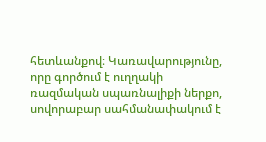հետևանքով։ Կառավարությունը, որը գործում է ուղղակի ռազմական սպառնալիքի ներքո, սովորաբար սահմանափակում է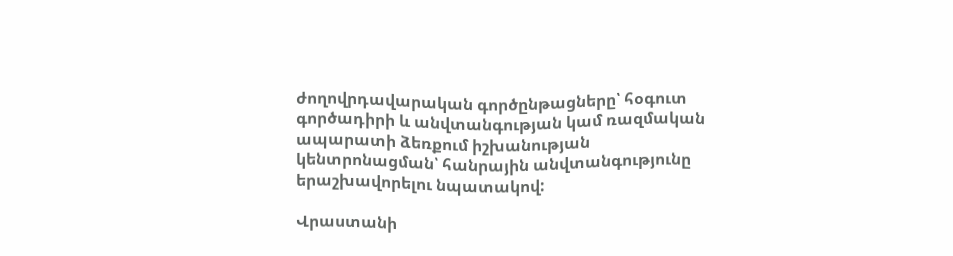ժողովրդավարական գործընթացները՝ հօգուտ գործադիրի և անվտանգության կամ ռազմական ապարատի ձեռքում իշխանության կենտրոնացման՝ հանրային անվտանգությունը երաշխավորելու նպատակով:

Վրաստանի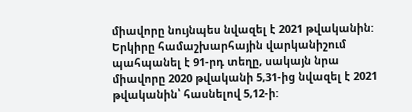միավորը նույնպես նվազել է 2021 թվականին: Երկիրը համաշխարհային վարկանիշում պահպանել է 91-րդ տեղը, սակայն նրա միավորը 2020 թվականի 5,31-ից նվազել է 2021 թվականին՝ հասնելով 5,12-ի: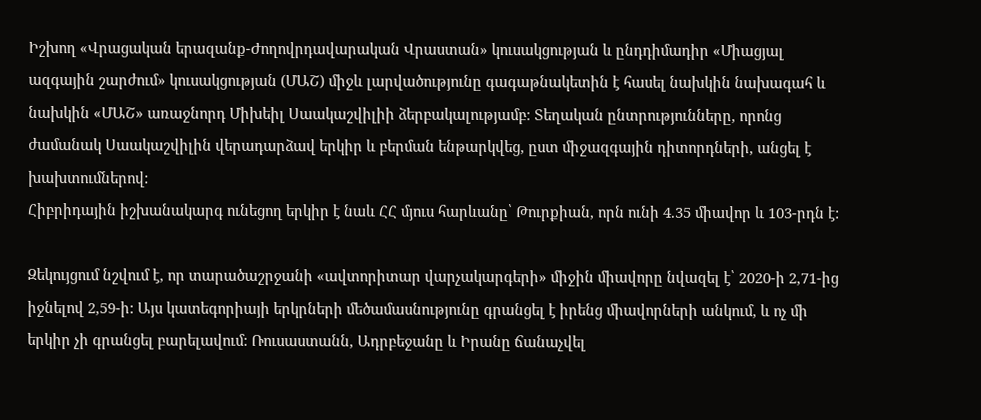Իշխող «Վրացական երազանք-Ժողովրդավարական Վրաստան» կուսակցության և ընդդիմադիր «Միացյալ ազգային շարժում» կուսակցության (ՄԱՇ) միջև լարվածությունը գագաթնակետին է հասել նախկին նախագահ և նախկին «ՄԱՇ» առաջնորդ Միխեիլ Սաակաշվիլիի ձերբակալությամբ։ Տեղական ընտրությունները, որոնց ժամանակ Սաակաշվիլին վերադարձավ երկիր և բերման ենթարկվեց, ըստ միջազգային դիտորդների, անցել է խախտումներով:
Հիբրիդային իշխանակարգ ունեցող երկիր է նաև ՀՀ մյուս հարևանը՝ Թուրքիան, որն ունի 4.35 միավոր և 103-րդն է:

Զեկույցում նշվում է, որ տարածաշրջանի «ավտորիտար վարչակարգերի» միջին միավորը նվազել է՝ 2020-ի 2,71-ից իջնելով 2,59-ի: Այս կատեգորիայի երկրների մեծամասնությունը գրանցել է իրենց միավորների անկում, և ոչ մի երկիր չի գրանցել բարելավում: Ռուսաստանն, Ադրբեջանը և Իրանը ճանաչվել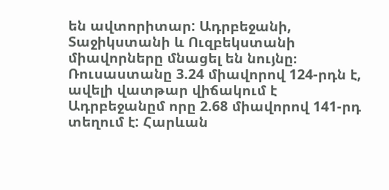են ավտորիտար: Ադրբեջանի, Տաջիկստանի և Ուզբեկստանի միավորները մնացել են նույնը։ Ռուսաստանը 3.24 միավորով 124-րդն է,  ավելի վատթար վիճակում է  Ադրբեջանըմ որը 2.68 միավորով 141-րդ տեղում է: Հարևան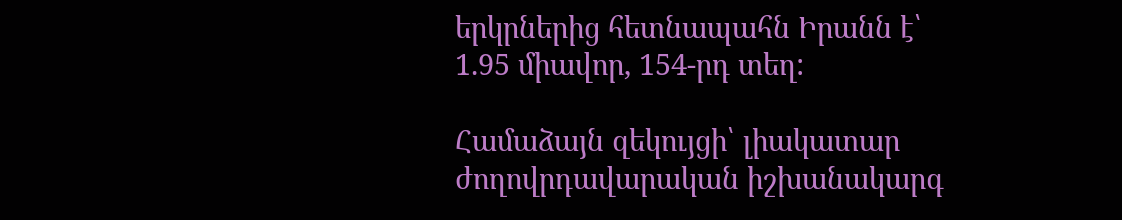երկրներից հետնապահն Իրանն է՝ 1.95 միավոր, 154-րդ տեղ:

Համաձայն զեկույցի՝ լիակատար ժողովրդավարական իշխանակարգ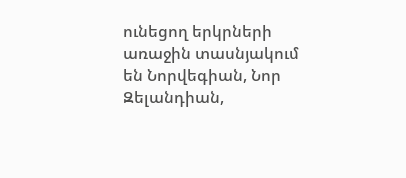ունեցող երկրների առաջին տասնյակում են Նորվեգիան, Նոր Զելանդիան,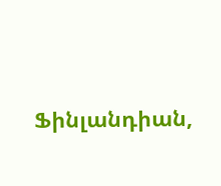Ֆինլանդիան,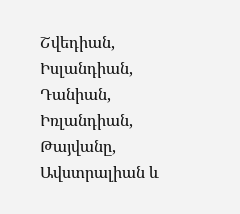Շվեդիան, Իսլանդիան, Դանիան, Իռլանդիան, Թայվանը, Ավստրալիան և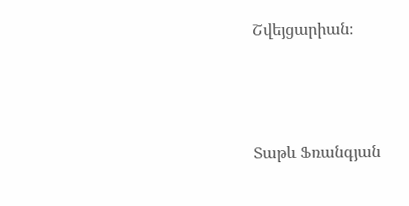Շվեյցարիան։



Տաթև Ֆռանգյան